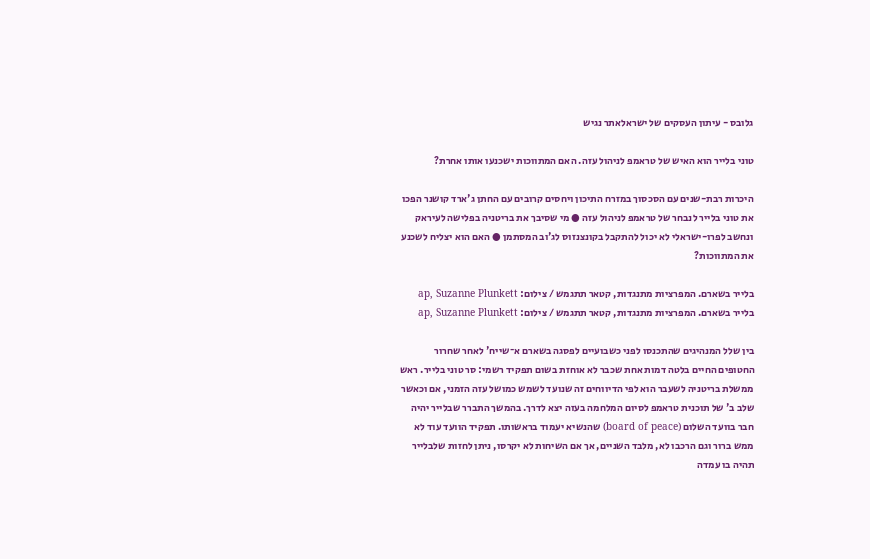גלובס - עיתון העסקים של ישראלאתר נגיש

טוני בלייר הוא האיש של טראמפ לניהול עזה. האם המתווכות ישכנעו אותו אחרת?

היכרות רבת-שנים עם הסכסוך במזרח התיכון ויחסים קרובים עם החתן ג'ארד קושנר הפכו את טוני בלייר לנבחר של טראמפ לניהול עזה ● מי שסיבך את בריטניה בפלישה לעיראק ונחשב לפרו-ישראלי לא יכול להתקבל בקונצנזוס לג'וב המסתמן ● האם הוא יצליח לשכנע את המתווכות?

בלייר בשארם. המפרציות מתנגדות, קטאר תתגמש / צילום: ap, Suzanne Plunkett
בלייר בשארם. המפרציות מתנגדות, קטאר תתגמש / צילום: ap, Suzanne Plunkett

בין שלל המנהיגים שהתכנסו לפני כשבועיים לפסגה בשארם א־שייח' לאחר שחרור החטופים החיים בלטה דמות אחת שכבר לא אוחזת בשום תפקיד רשמי: סר טוני בלייר. ראש ממשלת בריטניה לשעבר הוא לפי הדיווחים זה שנועד לשמש כמושל עזה הזמני, אם וכאשר שלב ב' של תוכנית טראמפ לסיום המלחמה בעזה יצא לדרך. בהמשך התברר שבלייר יהיה חבר בוועד השלום (board of peace) שהנשיא יעמוד בראשותו. תפקיד הוועד עוד לא ממש ברור וגם הרכבו לא, מלבד השניים, אך אם השיחות לא יקרסו, ניתן לחזות שלבלייר תהיה בו עמדה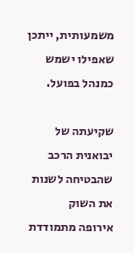משמעותית, ייתכן שאפילו ישמש כמנהל בפועל.

שקיעתה של יבואנית הרכב שהבטיחה לשנות את השוק
אירופה מתמודדת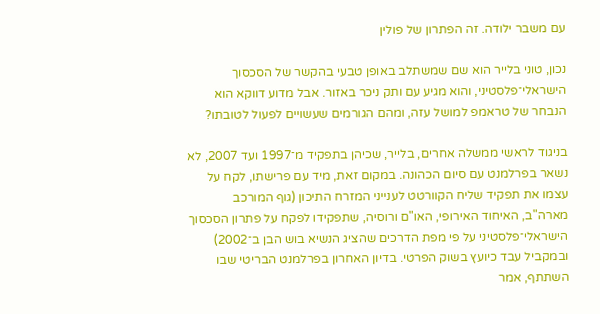עם משבר ילודה. זה הפתרון של פולין

נכון, טוני בלייר הוא שם שמשתלב באופן טבעי בהקשר של הסכסוך הישראלי־פלסטיני, והוא מגיע עם ותק ניכר באזור. אבל מדוע דווקא הוא הנבחר של טראמפ למושל עזה, ומהם הגורמים שעשויים לפעול לטובתו?

בניגוד לראשי ממשלה אחרים, בלייר, שכיהן בתפקיד מ־1997 ועד 2007, לא נשאר בפרלמנט עם סיום הכהונה. במקום זאת, מיד עם פרישתו, לקח על עצמו את תפקיד שליח הקוורטט לענייני המזרח התיכון (גוף המורכב מארה"ב, האיחוד האירופי, האו"ם ורוסיה, שתפקידו לפקח על פתרון הסכסוך הישראלי־פלסטיני על פי מפת הדרכים שהציג הנשיא בוש הבן ב־2002) ובמקביל עבד כיועץ בשוק הפרטי. בדיון האחרון בפרלמנט הבריטי שבו השתתף, אמר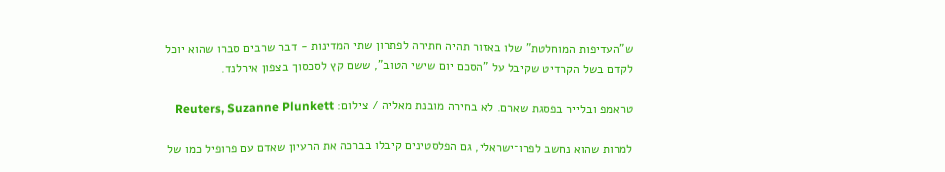ש"העדיפות המוחלטת" שלו באזור תהיה חתירה לפתרון שתי המדינות - דבר שרבים סברו שהוא יוכל לקדם בשל הקרדיט שקיבל על "הסכם יום שישי הטוב", ששם קץ לסכסוך בצפון אירלנד.

טראמפ ובלייר בפסגת שארם. לא בחירה מובנת מאליה / צילום: Reuters, Suzanne Plunkett

למרות שהוא נחשב לפרו־ישראלי, גם הפלסטינים קיבלו בברכה את הרעיון שאדם עם פרופיל כמו של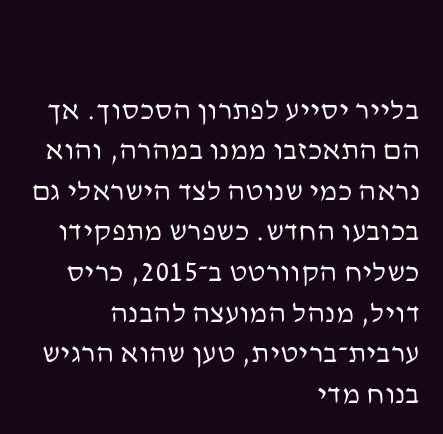בלייר יסייע לפתרון הסכסוך. אך הם התאכזבו ממנו במהרה, והוא נראה כמי שנוטה לצד הישראלי גם בכובעו החדש. כשפרש מתפקידו כשליח הקוורטט ב־2015, כריס דויל, מנהל המועצה להבנה ערבית־בריטית, טען שהוא הרגיש בנוח מדי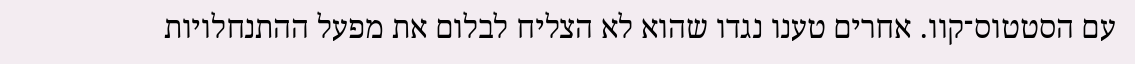עם הסטטוס־קוו. אחרים טענו נגדו שהוא לא הצליח לבלום את מפעל ההתנחלויות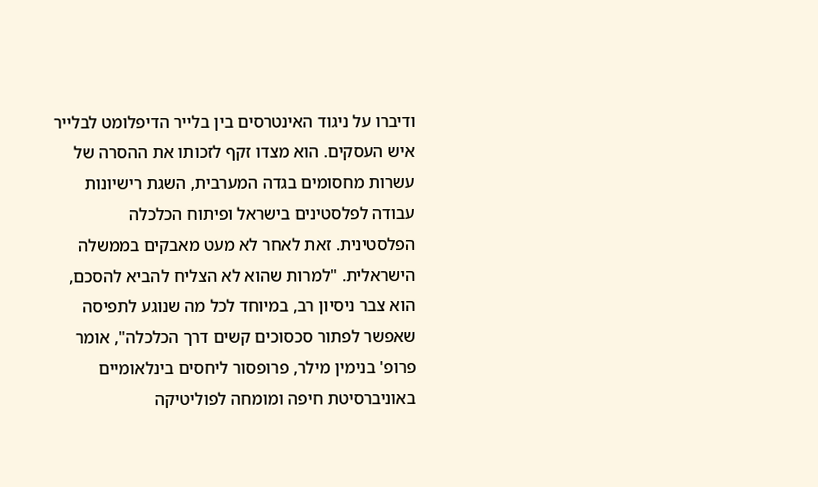ודיברו על ניגוד האינטרסים בין בלייר הדיפלומט לבלייר איש העסקים. הוא מצדו זקף לזכותו את ההסרה של עשרות מחסומים בגדה המערבית, השגת רישיונות עבודה לפלסטינים בישראל ופיתוח הכלכלה הפלסטינית. זאת לאחר לא מעט מאבקים בממשלה הישראלית. "למרות שהוא לא הצליח להביא להסכם, הוא צבר ניסיון רב, במיוחד לכל מה שנוגע לתפיסה שאפשר לפתור סכסוכים קשים דרך הכלכלה", אומר פרופ' בנימין מילר, פרופסור ליחסים בינלאומיים באוניברסיטת חיפה ומומחה לפוליטיקה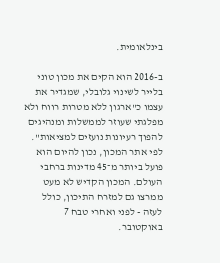בינלאומית.

ב-2016 הוא הקים את מכון טוני בלייר לשינוי גלובלי, שמגדיר את עצמו כ"ארגון ללא מטרות רווח ולא מפלגתי שעוזר לממשלות ומנהיגים להפוך רעיונות נועזים למציאות". לפי אתר המכון, נכון להיום הוא פועל ביותר מ־45 מדינות ברחבי העולם. המכון הקדיש לא מעט ממרצו גם למזרח התיכון, כולל לעזה - לפני ואחרי טבח 7 באוקטובר.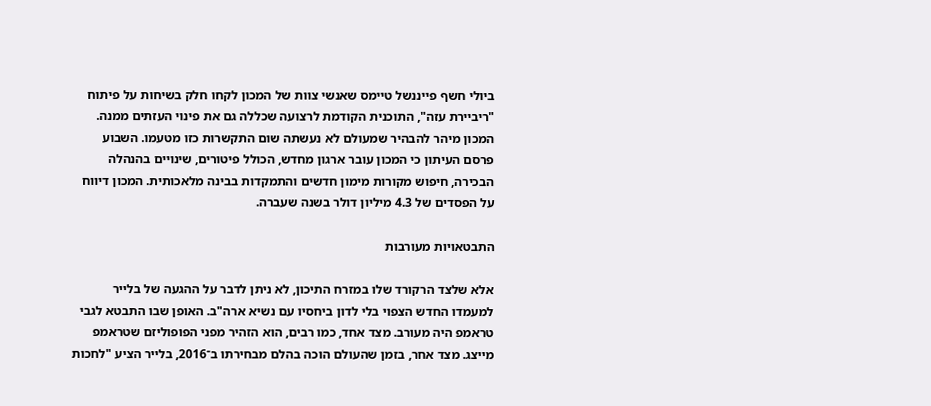ביולי חשף פייננשל טיימס שאנשי צוות של המכון לקחו חלק בשיחות על פיתוח "ריביירת עזה", התוכנית הקודמת לרצועה שכללה גם את פינוי העזתים ממנה. המכון מיהר להבהיר שמעולם לא נעשתה שום התקשרות כזו מטעמו. השבוע פרסם העיתון כי המכון עובר ארגון מחדש, הכולל פיטורים, שינויים בהנהלה הבכירה, חיפוש מקורות מימון חדשים והתמקדות בבינה מלאכותית. המכון דיווח על הפסדים של 4.3 מיליון דולר בשנה שעברה.

התבטאויות מעורבות

אלא שלצד הרקורד שלו במזרח התיכון, לא ניתן לדבר על ההגעה של בלייר למעמדו החדש הצפוי בלי לדון ביחסיו עם נשיא ארה"ב. האופן שבו התבטא לגבי טראמפ היה מעורב. מצד אחד, כמו רבים, הוא הזהיר מפני הפופוליזם שטראמפ מייצג. מצד אחר, בזמן שהעולם הוכה בהלם מבחירתו ב־2016, בלייר הציע "לחכות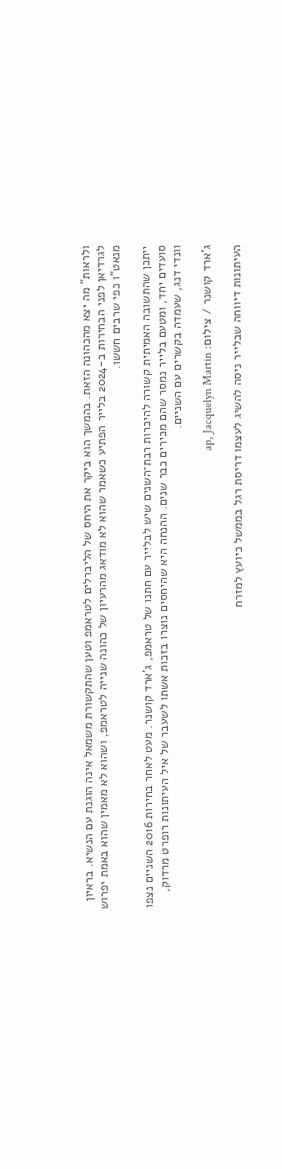ולראות" מה יצא מהכהונה הזאת. בהמשך הוא ביקר את היחס של הליברלים לטראמפ וטען שהתקשורת משמאל אינה הוגנת עם הנשיא. בראיון לגרדיאן לפני הבחירות ב-2024 בלייר הפתיע כשאמר שהוא לא מודאג מהרעיון של כהונה שנייה לטראמפ, ושהוא לא מאמין שהוא באמת יפרוש מנאט"ו כפי שרבים חששו.

ייתכן שהתשובה האמיתית קשורה להיכרות רבת־השנים שיש לבלייר עם חתנו של טראמפ, ג'ארד קושנר. מעט לאחר בחירות 2016 השניים נצפו סועדים יחד, ומטעם בלייר נמסר שהם מכירים כבר שנים. ההנחה היא שהיחסים נוצרו בזכות אשתו לשעבר של איל העיתונות רופרט מרדוק, וונדי דנג, שעמדה בקשרים עם השניים.

ג'ארד קושנר / צילום: ap, Jacquelyn Martin

העיתונות דיווחה שבלייר ניסה להשיג לעצמו דריסת רגל בממשל כיועץ למזרח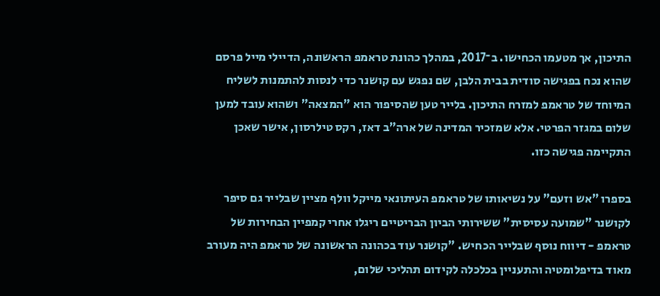התיכון, אך מטעמו הכחישו. ב־2017, במהלך כהונת טראמפ הראשונה, הדיילי מייל פרסם שהוא נכח בפגישה סודית בבית הלבן, שם נפגש עם קושנר כדי לנסות להתמנות לשליח המיוחד של טראמפ למזרח התיכון. בלייר טען שהסיפור הוא "המצאה" ושהוא עובד למען שלום במגזר הפרטי. אלא שמזכיר המדינה של ארה"ב דאז, רקס טילרסון, אישר שאכן התקיימה פגישה כזו.

בספרו "אש וזעם" על נשיאותו של טראמפ העיתונאי מייקל וולף מציין שבלייר גם סיפר לקושנר "שמועה עסיסית" ששירותי הביון הבריטיים ריגלו אחרי קמפיין הבחירות של טראמפ - דיווח נוסף שבלייר הכחיש. "קושנר עוד בכהונה הראשונה של טראמפ היה מעורב מאוד בדיפלומטיה והתעניין בכלכלה לקידום תהליכי שלום,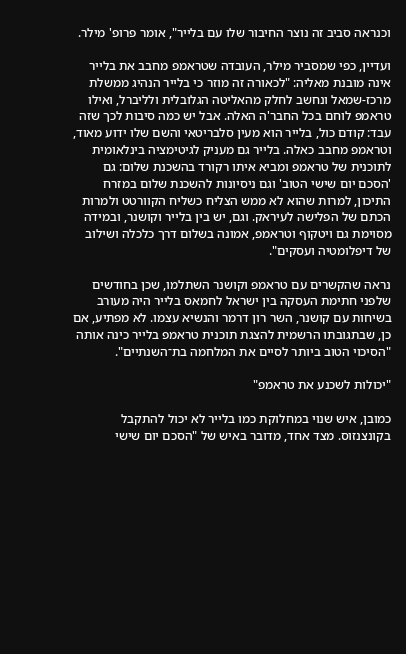וכנראה סביב זה נוצר החיבור שלו עם בלייר", אומר פרופ' מילר.

ועדיין, כפי שמסביר מילר, העובדה שטראמפ מחבב את בלייר אינה מובנת מאליה: "לכאורה זה מוזר כי בלייר הנהיג ממשלת מרכז-שמאל ונחשב לחלק מהאליטה הגלובלית ולליברל, ואילו טראמפ לוחם בכל החבר'ה האלה. אבל יש כמה סיבות לכך שזה עבד: קודם כול, בלייר הוא מעין סלבריטאי והשם שלו ידוע מאוד, וטראמפ מחבב כאלה. בלייר גם מעניק לגיטימציה בינלאומית לתוכנית של טראמפ ומביא איתו רקורד בהשכנת שלום: גם 'הסכם יום שישי הטוב' וגם ניסיונות להשכנת שלום במזרח התיכון, למרות שהוא לא ממש הצליח כשליח הקוורטט ולמרות הכתם של הפלישה לעיראק. וגם, יש בין בלייר וקושנר, ובמידה מסוימת גם ויטקוף וטראמפ, אמונה בשלום דרך כלכלה ושילוב של דיפלומטיה ועסקים".

נראה שהקשרים עם טראמפ וקושנר השתלמו, שכן בחודשים שלפני חתימת העסקה בין ישראל לחמאס בלייר היה מעורב בשיחות עם קושנר, השר רון דרמר והנשיא עצמו. לא מפתיע, אם כן, שבתגובתו הרשמית להצגת תוכנית טראמפ בלייר כינה אותה "הסיכוי הטוב ביותר לסיים את המלחמה בת־השנתיים".

"יכולות לשכנע את טראמפ"

כמובן, איש שנוי במחלוקת כמו בלייר לא יכול להתקבל בקונצנזוס. מצד אחד, מדובר באיש של "הסכם יום שישי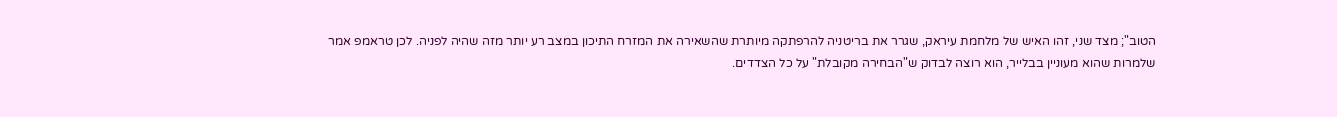הטוב"; מצד שני, זהו האיש של מלחמת עיראק, שגרר את בריטניה להרפתקה מיותרת שהשאירה את המזרח התיכון במצב רע יותר מזה שהיה לפניה. לכן טראמפ אמר שלמרות שהוא מעוניין בבלייר, הוא רוצה לבדוק ש"הבחירה מקובלת" על כל הצדדים.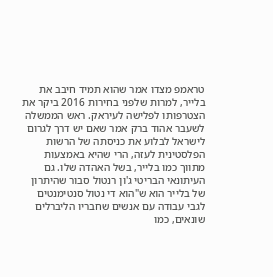טראמפ מצדו אמר שהוא תמיד חיבב את בלייר, למרות שלפני בחירות 2016 ביקר את הצטרפותו לפלישה לעיראק. ראש הממשלה לשעבר אהוד ברק אמר שאם יש דרך לגרום לישראל לבלוע את כניסתה של הרשות הפלסטינית לעזה, הרי שהיא באמצעות מתווך כמו בלייר, בשל האהדה שלו. גם העיתונאי הבריטי ג'ון רנטול סבור שהיתרון של בלייר הוא ש"הוא די נטול סנטימנטים לגבי עבודה עם אנשים שחבריו הליברלים שונאים, כמו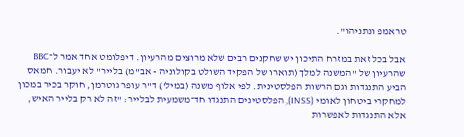טראמפ ונתניהו".

אבל בכל זאת במזרח התיכון יש שחקנים רבים שלא מרוצים מהרעיון. דיפלומט אחד אמר ל־BBC שהרעיון של "המשנה למלך (תוארו של הפקיד השולט בקולוניה - אב"מ) בלייר" לא יעבור. חמאס הביע התנגדות וגם הרשות הפלסטינית. לפי אלוף משנה (במיל') ד"ר עופר גוטרמן, חוקר בכיר במכון למחקרי ביטחון לאומי (INSS), הפלסטינים התנגדו חד־משמעית לבלייר: "זה לא רק בלייר האיש, אלא התנגדות לאפשרות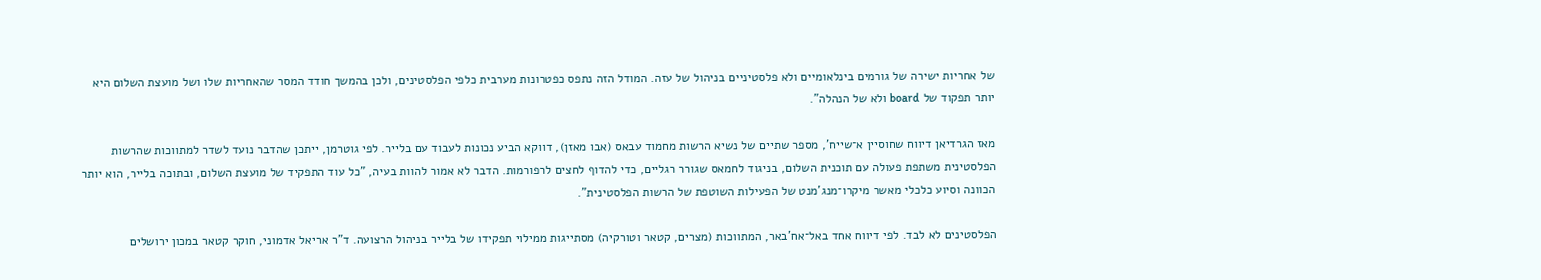של אחריות ישירה של גורמים בינלאומיים ולא פלסטיניים בניהול של עזה. המודל הזה נתפס כפטרונות מערבית כלפי הפלסטינים, ולכן בהמשך חודד המסר שהאחריות שלו ושל מועצת השלום היא יותר תפקוד של board ולא של הנהלה".

מאז הגרדיאן דיווח שחוסיין א־שייח', מספר שתיים של נשיא הרשות מחמוד עבאס (אבו מאזן), דווקא הביע נכונות לעבוד עם בלייר. לפי גוטרמן, ייתכן שהדבר נועד לשדר למתווכות שהרשות הפלסטינית משתפת פעולה עם תוכנית השלום, בניגוד לחמאס שגורר רגליים, כדי להדוף לחצים לרפורמות. הדבר לא אמור להוות בעיה, "כל עוד התפקיד של מועצת השלום, ובתוכה בלייר, הוא יותר הכוונה וסיוע כלכלי מאשר מיקרו־מנג'מנט של הפעילות השוטפת של הרשות הפלסטינית".

הפלסטינים לא לבד. לפי דיווח אחד באל־אח'באר, המתווכות (מצרים, קטאר וטורקיה) מסתייגות ממילוי תפקידו של בלייר בניהול הרצועה. ד"ר אריאל אדמוני, חוקר קטאר במכון ירושלים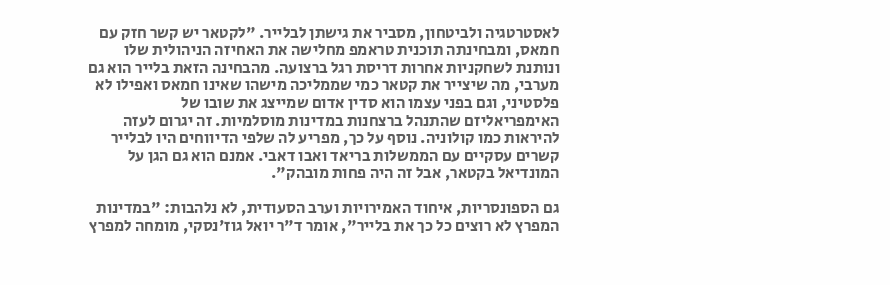לאסטרטגיה ולביטחון, מסביר את גישתן לבלייר. "לקטאר יש קשר חזק עם חמאס, ומבחינתה תוכנית טראמפ מחלישה את האחיזה הניהולית שלו ונותנת לשחקניות אחרות דריסת רגל ברצועה. מהבחינה הזאת בלייר הוא גם מערבי, מה שיצייר את קטאר כמי שממליכה מישהו שאינו חמאס ואפילו לא פלסטיני, וגם בפני עצמו הוא סדין אדום שמייצג את שובו של האימפריאליזם שהתנהל ברצחנות במדינות מוסלמיות. זה יגרום לעזה להיראות כמו קולוניה. נוסף על כך, מפריע לה שלפי הדיווחים היו לבלייר קשרים עסקיים עם הממשלות בריאד ואבו דאבי. אמנם הוא גם הגן על המונדיאל בקטאר, אבל זה היה פחות מובהק".

גם הספונסריות, איחוד האמירויות וערב הסעודית, לא נלהבות: "במדינות המפרץ לא רוצים כל כך את בלייר", אומר ד"ר יואל גוז'נסקי, מומחה למפרץ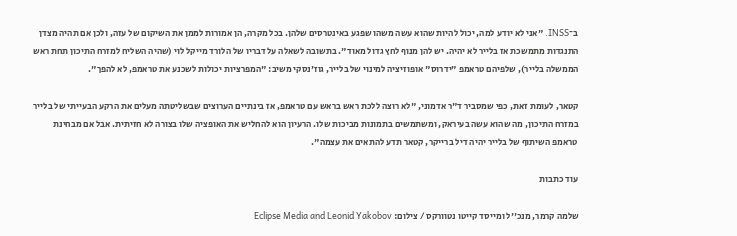ב־INSS. "אני לא יודע למה, יכול להיות שהוא עשה משהו שפגע באינטרסים שלהן. בכל מקרה, הן אמורות לממן את השיקום של עזה, ולכן אם תהיה מצדן התנגדות מתמשכת אז בלייר לא יהיה. יש להן מנוף לחץ גדול מאוד". בתשובה לשאלה על דבריו של הלורד מייקל לוי (שהיה השליח למזרח התיכון תחת ראש הממשלה בלייר), שלפיהם טראמפ "ידרוס" אופוזיציה למינוי של בלייר, גוז'נסקי משיב: "המפרציות יכולות לשכנע את טראמפ, לא להפך".

קטאר, לעומת זאת, כפי שמסביר ד"ר אדמוני, "לא רוצה ללכת ראש בראש עם טראמפ, אז בינתיים הערוצים שבשליטתה מעלים את הרקע הבעייתי של בלייר במזרח התיכון, מה שהוא עשה בעיראק, ומשתמשים בתמונות מביכות שלו. הרעיון הוא להחליש את האופציה שלו בצורה לא חזיתית. אבל אם מבחינת טראמפ השיתוף של בלייר יהיה דיל ברייקר, קטאר תדע להתאים את עצמה".

עוד כתבות

שלמה קרמר, מנכ''ל ומייסד קייטו נטוורקס / צילום: Eclipse Media and Leonid Yakobov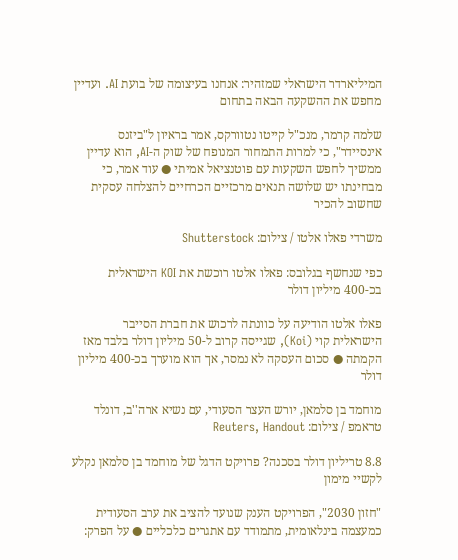המיליארדר הישראלי שמזהיר: אנחנו בעיצומה של בועת AI. ועדיין מחפש את ההשקעה הבאה בתחום

שלמה קרמר, מנכ"ל קייטו נטוורקס, אמר בראיון ל"ביזנס אינסיידר", כי למרות התמחור המנופח של שוק ה-AI, הוא עדיין ממשיך לחפש השקעות עם פוטנציאל אמיתי ● עוד אמר, כי מבחינתו יש שלושה תנאים מרכזיים הכרחיים להצלחה עסקית שחשוב להכיר

משרדי פאלו אלטו / צילום: Shutterstock

כפי שנחשף בגלובס: פאלו אלטו רוכשת את KOI הישראלית בכ-400 מיליון דולר

פאלו אלטו הודיעה על כוונתה לרכוש את חברת הסייבר הישראלית קוי (Koi), שגייסה קרוב ל-50 מיליון דולר בלבד מאז הקמתה ● סכום העסקה לא נמסר, אך הוא מוערך בכ-400 מיליון דולר

מוחמד בן סלמאן, יורש העצר הסעודי, עם נשיא ארה''ב, דונלד טראמפ / צילום: Reuters, Handout

8.8 טריליון דולר בסכנה? פרויקט הדגל של מוחמד בן סלמאן נקלע לקשיי מימון

"חזון 2030", הפרויקט הענק שנועד להציב את ערב הסעודית כמעצמה בינלאומית, מתמודד עם אתגרים כלכליים ● על הפרק: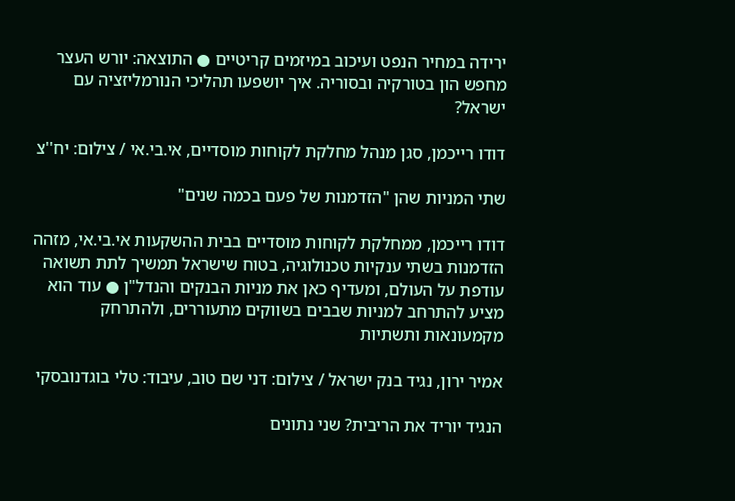ירידה במחיר הנפט ועיכוב במיזמים קריטיים ● התוצאה: יורש העצר מחפש הון בטורקיה ובסוריה. איך יושפעו תהליכי הנורמליזציה עם ישראל?

דודו רייכמן, סגן מנהל מחלקת לקוחות מוסדיים, אי.בי.אי / צילום: יח''צ

שתי המניות שהן "הזדמנות של פעם בכמה שנים"

דודו רייכמן, ממחלקת לקוחות מוסדיים בבית ההשקעות אי.בי.אי, מזהה הזדמנות בשתי ענקיות טכנולוגיה, בטוח שישראל תמשיך לתת תשואה עודפת על העולם, ומעדיף כאן את מניות הבנקים והנדל"ן ● עוד הוא מציע להתרחב למניות שבבים בשווקים מתעוררים, ולהתרחק מקמעונאות ותשתיות

אמיר ירון, נגיד בנק ישראל / צילום: דני שם טוב, עיבוד: טלי בוגדנובסקי

הנגיד יוריד את הריבית? שני נתונים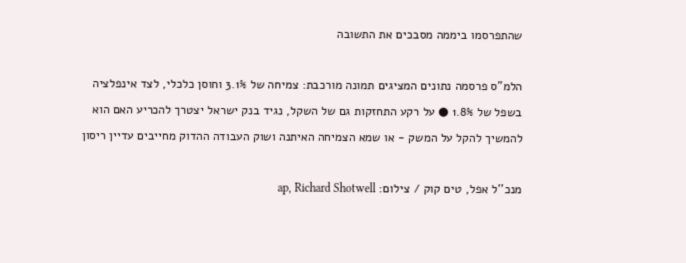שהתפרסמו ביממה מסבכים את התשובה

הלמ"ס פרסמה נתונים המציגים תמונה מורכבת: צמיחה של 3.1% וחוסן כלכלי, לצד אינפלציה בשפל של 1.8% ● על רקע התחזקות גם של השקל, נגיד בנק ישראל יצטרך להכריע האם הוא להמשיך להקל על המשק - או שמא הצמיחה האיתנה ושוק העבודה ההדוק מחייבים עדיין ריסון

מנכ''ל אפל, טים קוק / צילום: ap, Richard Shotwell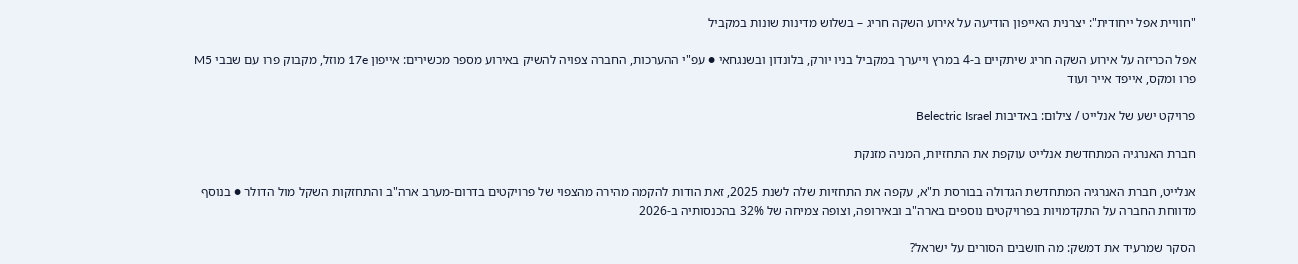"חוויית אפל ייחודית": יצרנית האייפון הודיעה על אירוע השקה חריג – בשלוש מדינות שונות במקביל

אפל הכריזה על אירוע השקה חריג שיתקיים ב-4 במרץ וייערך במקביל בניו יורק, בלונדון ובשנגחאי ● עפ"י ההערכות, החברה צפויה להשיק באירוע מספר מכשירים: אייפון 17e מוזל, מקבוק פרו עם שבבי M5 פרו ומקס, אייפד אייר ועוד

פרויקט ישע של אנלייט / צילום: באדיבות Belectric Israel

חברת האנרגיה המתחדשת אנלייט עוקפת את התחזיות, המניה מזנקת

אנלייט, חברת האנרגיה המתחדשת הגדולה בבורסת ת"א, עקפה את התחזיות שלה לשנת 2025, זאת הודות להקמה מהירה מהצפוי של פרויקטים בדרום-מערב ארה"ב והתחזקות השקל מול הדולר ● בנוסף מדווחת החברה על התקדמויות בפרויקטים נוספים בארה"ב ובאירופה, וצופה צמיחה של 32% בהכנסותיה ב-2026

הסקר שמרעיד את דמשק: מה חושבים הסורים על ישראל?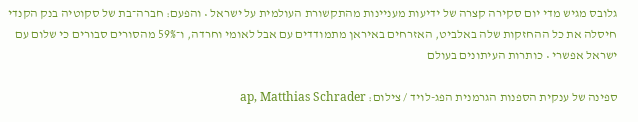גלובס מגיש מדי יום סקירה קצרה של ידיעות מעניינות מהתקשורת העולמית על ישראל • והפעם: חברה־בת של סקוטיה בנק הקנדי חיסלה את כל ההחזקות שלה באלביט, האזרחים באיראן מתמודדים עם אבל לאומי וחרדה, ו־59% מהסורים סבורים כי שלום עם ישראל אפשרי • כותרות העיתונים בעולם

ספינה של ענקית הספנות הגרמנית הפג-לויד / צילום: ap, Matthias Schrader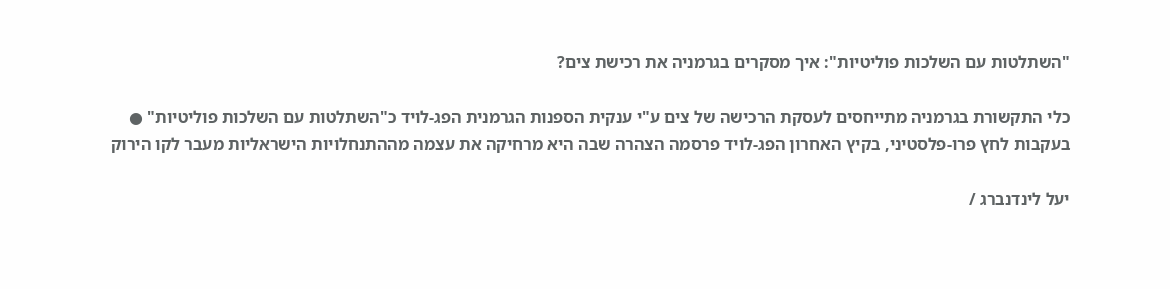"השתלטות עם השלכות פוליטיות": איך מסקרים בגרמניה את רכישת צים?

כלי התקשורת בגרמניה מתייחסים לעסקת הרכישה של צים ע"י ענקית הספנות הגרמנית הפג-לויד כ"השתלטות עם השלכות פוליטיות" ● בעקבות לחץ פרו-פלסטיני, בקיץ האחרון הפג-לויד פרסמה הצהרה שבה היא מרחיקה את עצמה מההתנחלויות הישראליות מעבר לקו הירוק

יעל לינדנברג /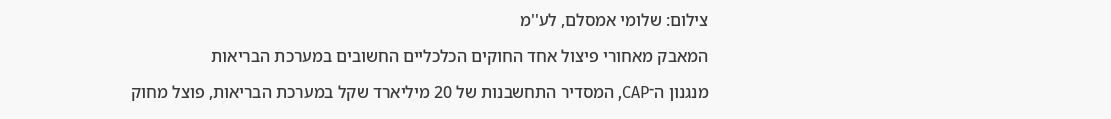צילום: שלומי אמסלם, לע''מ

המאבק מאחורי פיצול אחד החוקים הכלכליים החשובים במערכת הבריאות

מנגנון ה־CAP, המסדיר התחשבנות של 20 מיליארד שקל במערכת הבריאות, פוצל מחוק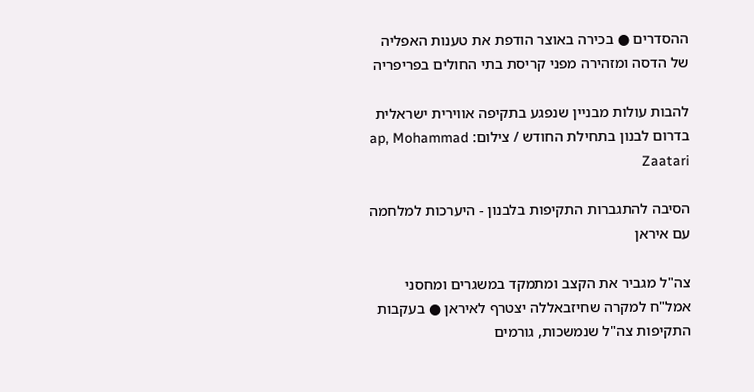ההסדרים ● בכירה באוצר הודפת את טענות האפליה של הדסה ומזהירה מפני קריסת בתי החולים בפריפריה

להבות עולות מבניין שנפגע בתקיפה אווירית ישראלית בדרום לבנון בתחילת החודש / צילום: ap, Mohammad Zaatari

הסיבה להתגברות התקיפות בלבנון - היערכות למלחמה עם איראן

צה"ל מגביר את הקצב ומתמקד במשגרים ומחסני אמל"ח למקרה שחיזבאללה יצטרף לאיראן ● בעקבות התקיפות צה"ל שנמשכות, גורמים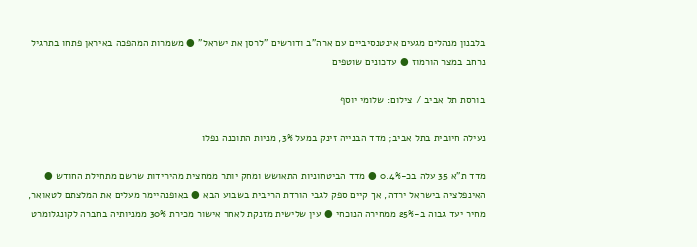בלבנון מנהלים מגעים אינטנסיביים עם ארה"ב ודורשים "לרסן את ישראל" ● משמרות המהפכה באיראן פתחו בתרגיל נרחב במצר הורמוז ● עדכונים שוטפים

בורסת תל אביב / צילום: שלומי יוסף

נעילה חיובית בתל אביב; מדד הבנייה זינק במעל 3%, מניות התוכנה נפלו

מדד ת"א 35 עלה בכ-0.4% ● מדד הביטחוניות התאושש ומחק יותר ממחצית מהירידות שרשם מתחילת החודש ● האינפלציה בישראל ירדה, אך קיים ספק לגבי הורדת הריבית בשבוע הבא ● באופנהיימר מעלים את המלצתם לטאואר, מחיר יעד גבוה ב-25% ממחירה הנוכחי ● עין שלישית מזנקת לאחר אישור מכירת 30% ממניותיה בחברה לקונגלומרט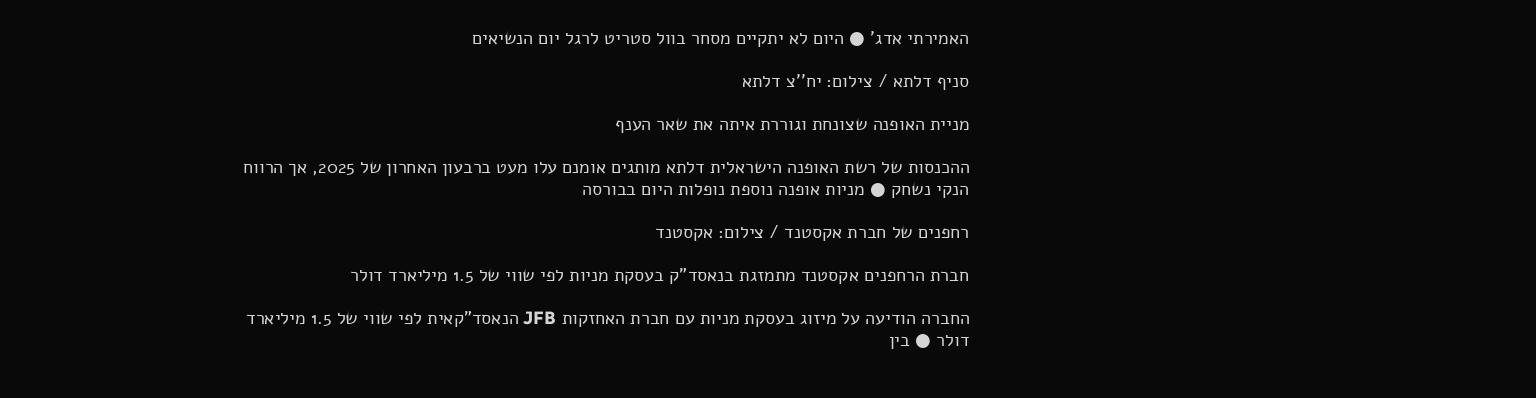האמירתי אדג' ● היום לא יתקיים מסחר בוול סטריט לרגל יום הנשיאים

סניף דלתא / צילום: יח''צ דלתא

מניית האופנה שצונחת וגוררת איתה את שאר הענף

ההכנסות של רשת האופנה הישראלית דלתא מותגים אומנם עלו מעט ברבעון האחרון של 2025, אך הרווח הנקי נשחק ● מניות אופנה נוספת נופלות היום בבורסה

רחפנים של חברת אקסטנד / צילום: אקסטנד

חברת הרחפנים אקסטנד מתמזגת בנאסד"ק בעסקת מניות לפי שווי של 1.5 מיליארד דולר

החברה הודיעה על מיזוג בעסקת מניות עם חברת האחזקות JFB הנאסד"קאית לפי שווי של 1.5 מיליארד דולר ● בין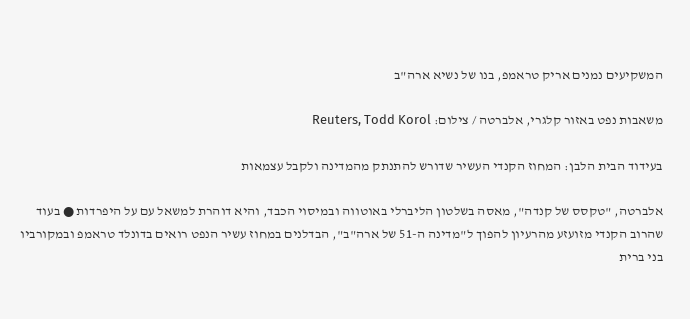המשקיעים נמנים אריק טראמפ, בנו של נשיא ארה"ב

משאבות נפט באזור קלגרי, אלברטה / צילום: Reuters, Todd Korol

בעידוד הבית הלבן: המחוז הקנדי העשיר שדורש להתנתק מהמדינה ולקבל עצמאות

אלברטה, "טקסס של קנדה", מאסה בשלטון הליברלי באוטווה ובמיסוי הכבד, והיא דוהרת למשאל עם על היפרדות ● בעוד שהרוב הקנדי מזועזע מהרעיון להפוך ל"מדינה ה-51 של ארה"ב", הבדלנים במחוז עשיר הנפט רואים בדונלד טראמפ ובמקורביו בני ברית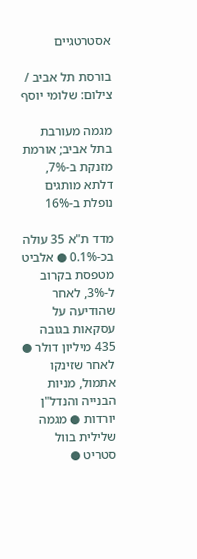אסטרטגיים

בורסת תל אביב / צילום: שלומי יוסף

מגמה מעורבת בתל אביב; אורמת מזנקת ב-7%, דלתא מותגים נופלת ב-16%

מדד ת"א 35 עולה בכ-0.1% ● אלביט מטפסת בקרוב ל-3%, לאחר שהודיעה על עסקאות בגובה 435 מיליון דולר ● לאחר שזינקו אתמול, מניות הבנייה והנדל"ן יורדות ● מגמה שלילית בוול סטריט ●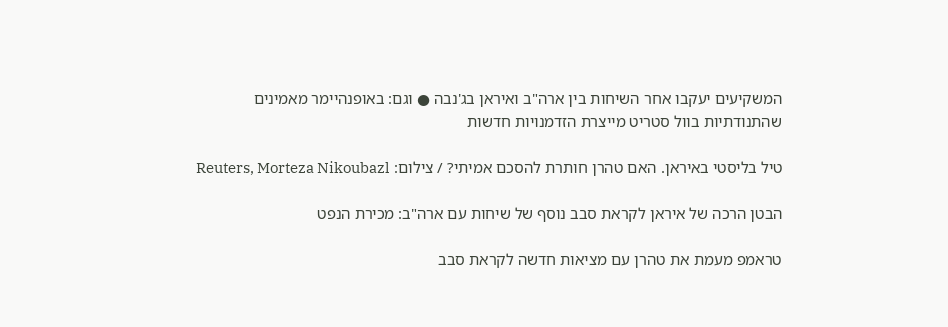המשקיעים יעקבו אחר השיחות בין ארה"ב ואיראן בג'נבה ● וגם: באופנהיימר מאמינים שהתנודתיות בוול סטריט מייצרת הזדמנויות חדשות

טיל בליסטי באיראן. האם טהרן חותרת להסכם אמיתי? / צילום: Reuters, Morteza Nikoubazl

הבטן הרכה של איראן לקראת סבב נוסף של שיחות עם ארה"ב: מכירת הנפט

טראמפ מעמת את טהרן עם מציאות חדשה לקראת סבב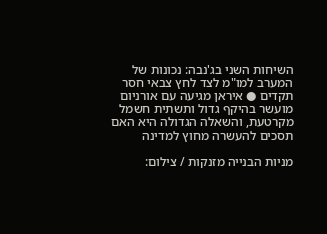השיחות השני בג'נבה: נכונות של המערב למו"מ לצד לחץ צבאי חסר תקדים ● איראן מגיעה עם אורניום מועשר בהיקף גדול ותשתית חשמל מקרטעת, והשאלה הגדולה היא האם תסכים להעשרה מחוץ למדינה

מניות הבנייה מזנקות / צילום: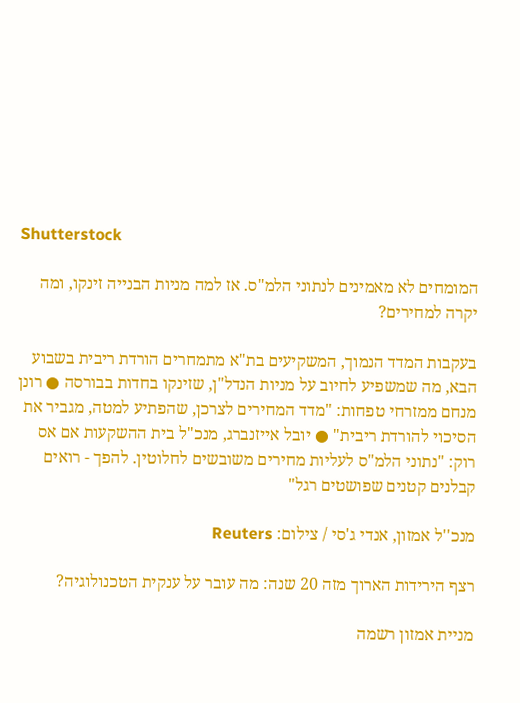Shutterstock

המומחים לא מאמינים לנתוני הלמ"ס. אז למה מניות הבנייה זינקו, ומה יקרה למחירים?

בעקבות המדד הנמוך, המשקיעים בת"א מתמחרים הורדת ריבית בשבוע הבא, מה שמשפיע לחיוב על מניות הנדל"ן, שזינקו בחדות בבורסה ● רונן מנחם ממזרחי טפחות: "מדד המחירים לצרכן, שהפתיע למטה, מגביר את הסיכוי להורדת ריבית" ● יובל אייזנברג, מנכ"ל בית ההשקעות אם אס רוק: "נתוני הלמ"ס לעליות מחירים משובשים לחלוטין. להפך - רואים קבלנים קטנים שפושטים רגל"

מנכ''ל אמזון, אנדי ג'סי / צילום: Reuters

רצף הירידות הארוך מזה 20 שנה: מה עובר על ענקית הטכנולוגיה?

מניית אמזון רשמה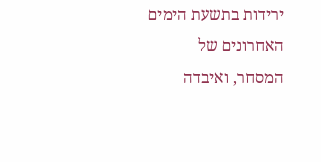ירידות בתשעת הימים האחרונים של המסחר, ואיבדה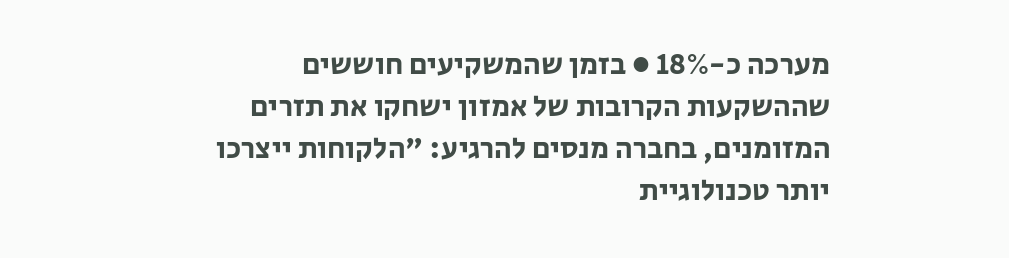מערכה כ-18% ● בזמן שהמשקיעים חוששים שההשקעות הקרובות של אמזון ישחקו את תזרים המזומנים, בחברה מנסים להרגיע: "הלקוחות ייצרכו יותר טכנולוגיית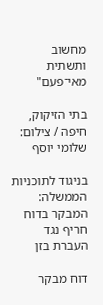מחשוב ותשתית מאי־פעם"

בתי הזיקוק, חיפה / צילום: שלומי יוסף

בניגוד לתוכניות הממשלה: המבקר בדוח חריף נגד העברת בזן

דוח מבקר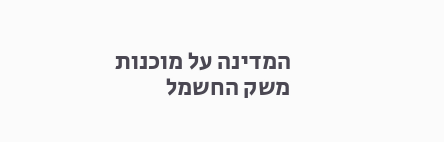המדינה על מוכנות משק החשמל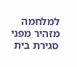למלחמה מזהיר מפני סגירת בית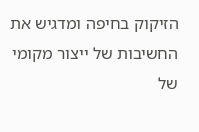הזיקוק בחיפה ומדגיש את החשיבות של ייצור מקומי של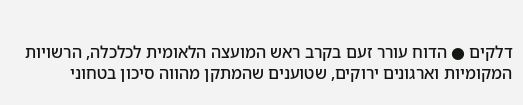דלקים ● הדוח עורר זעם בקרב ראש המועצה הלאומית לכלכלה, הרשויות המקומיות וארגונים ירוקים, שטוענים שהמתקן מהווה סיכון בטחוני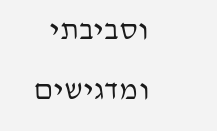וסביבתי ומדגישים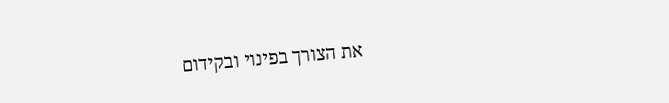את הצורך בפינוי ובקידום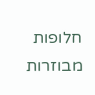חלופות מבוזרות